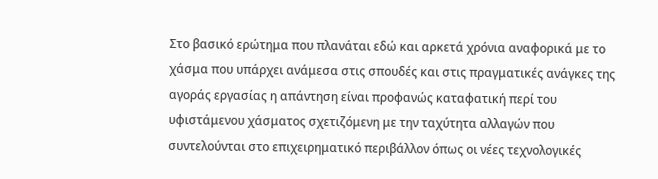Στο βασικό ερώτημα που πλανάται εδώ και αρκετά χρόνια αναφορικά με το χάσμα που υπάρχει ανάμεσα στις σπουδές και στις πραγματικές ανάγκες της αγοράς εργασίας η απάντηση είναι προφανώς καταφατική περί του υφιστάμενου χάσματος σχετιζόμενη με την ταχύτητα αλλαγών που συντελούνται στο επιχειρηματικό περιβάλλον όπως οι νέες τεχνολογικές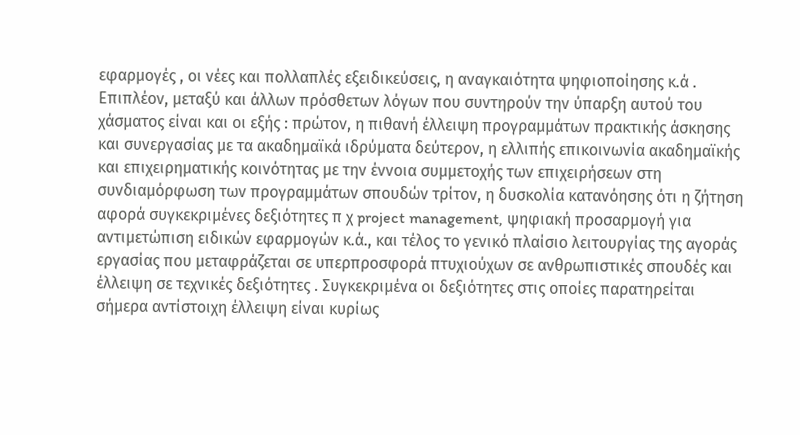εφαρμογές , οι νέες και πολλαπλές εξειδικεύσεις, η αναγκαιότητα ψηφιοποίησης κ.ά . Επιπλέον, μεταξύ και άλλων πρόσθετων λόγων που συντηρούν την ύπαρξη αυτού του χάσματος είναι και οι εξής : πρώτον, η πιθανή έλλειψη προγραμμάτων πρακτικής άσκησης και συνεργασίας με τα ακαδημαϊκά ιδρύματα δεύτερον, η ελλιπής επικοινωνία ακαδημαϊκής και επιχειρηματικής κοινότητας με την έννοια συμμετοχής των επιχειρήσεων στη συνδιαμόρφωση των προγραμμάτων σπουδών τρίτον, η δυσκολία κατανόησης ότι η ζήτηση αφορά συγκεκριμένες δεξιότητες π χ project management, ψηφιακή προσαρμογή για αντιμετώπιση ειδικών εφαρμογών κ.ά., και τέλος το γενικό πλαίσιο λειτουργίας της αγοράς εργασίας που μεταφράζεται σε υπερπροσφορά πτυχιούχων σε ανθρωπιστικές σπουδές και έλλειψη σε τεχνικές δεξιότητες . Συγκεκριμένα οι δεξιότητες στις οποίες παρατηρείται σήμερα αντίστοιχη έλλειψη είναι κυρίως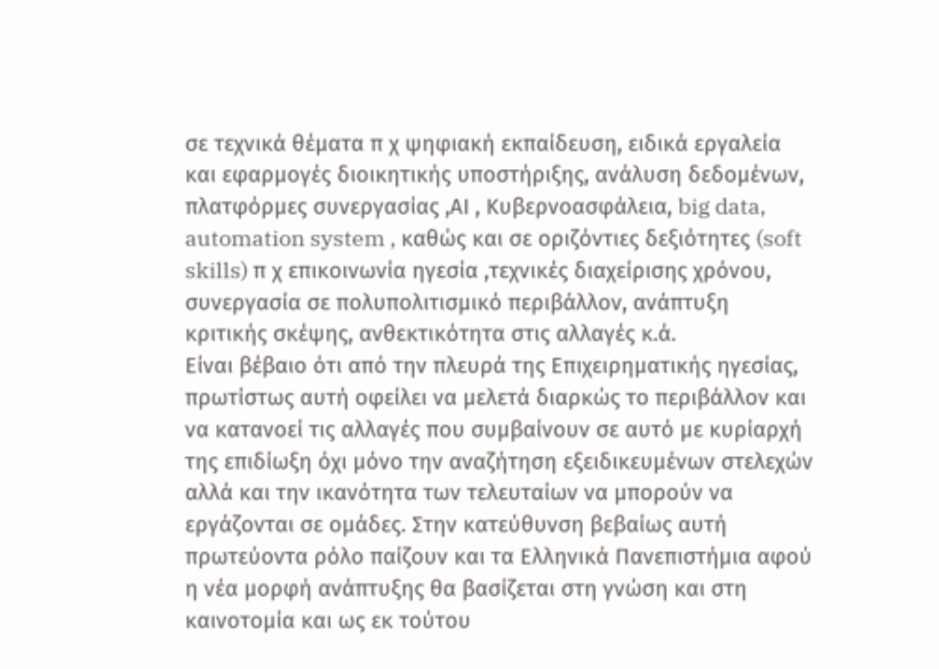σε τεχνικά θέματα π χ ψηφιακή εκπαίδευση, ειδικά εργαλεία και εφαρμογές διοικητικής υποστήριξης, ανάλυση δεδομένων, πλατφόρμες συνεργασίας ,ΑΙ , Κυβερνοασφάλεια, big data, automation system , καθώς και σε οριζόντιες δεξιότητες (soft skills) π χ επικοινωνία ηγεσία ,τεχνικές διαχείρισης χρόνου, συνεργασία σε πολυπολιτισμικό περιβάλλον, ανάπτυξη κριτικής σκέψης, ανθεκτικότητα στις αλλαγές κ.ά.
Είναι βέβαιο ότι από την πλευρά της Επιχειρηματικής ηγεσίας, πρωτίστως αυτή οφείλει να μελετά διαρκώς το περιβάλλον και να κατανοεί τις αλλαγές που συμβαίνουν σε αυτό με κυρίαρχή της επιδίωξη όχι μόνο την αναζήτηση εξειδικευμένων στελεχών αλλά και την ικανότητα των τελευταίων να μπορούν να εργάζονται σε ομάδες. Στην κατεύθυνση βεβαίως αυτή πρωτεύοντα ρόλο παίζουν και τα Ελληνικά Πανεπιστήμια αφού η νέα μορφή ανάπτυξης θα βασίζεται στη γνώση και στη καινοτομία και ως εκ τούτου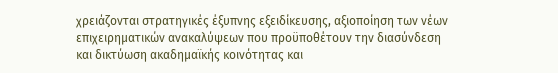χρειάζονται στρατηγικές έξυπνης εξειδίκευσης, αξιοποίηση των νέων επιχειρηματικών ανακαλύψεων που προϋποθέτουν την διασύνδεση και δικτύωση ακαδημαϊκής κοινότητας και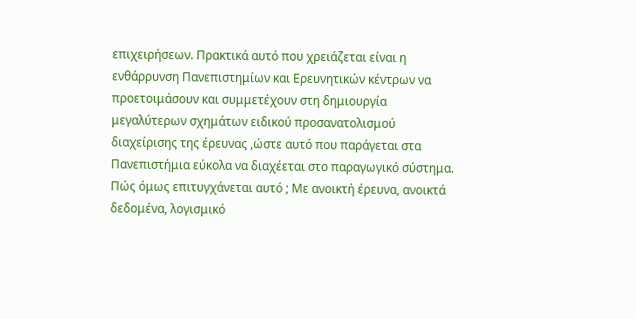επιχειρήσεων. Πρακτικά αυτό που χρειάζεται είναι η ενθάρρυνση Πανεπιστημίων και Ερευνητικών κέντρων να προετοιμάσουν και συμμετέχουν στη δημιουργία μεγαλύτερων σχημάτων ειδικού προσανατολισμού διαχείρισης της έρευνας ,ώστε αυτό που παράγεται στα Πανεπιστήμια εύκολα να διαχέεται στο παραγωγικό σύστημα. Πώς όμως επιτυγχάνεται αυτό ; Με ανοικτή έρευνα, ανοικτά δεδομένα, λογισμικό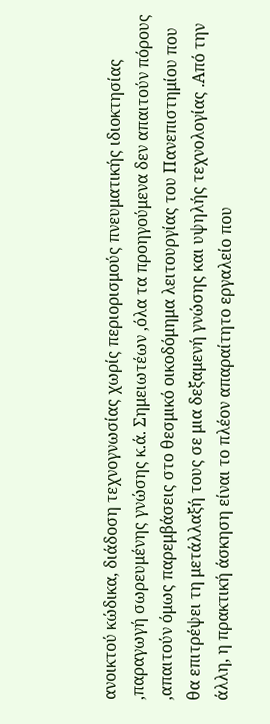ανοικτού κώδικα, διάδοση τεχνογνωσίας χωρίς περιορισμούς πνευματικής ιδιοκτησίας ,παραγωγή σωρευμένης γνώσης κ.ά. Σημειωτέων ,όλα τα προηγούμενα δεν απαιτούν πόρους ,απαιτούν όμως παρεμβάσεις στο θεσμικό οικοδόμημα λειτουργίας του Πανεπιστημίου που θα επιτρέψει τη μετάλλαξή τους σε μια δεξαμενή γνώσης και υψηλής τεχνολογίας .Από την άλλη, η πρακτική άσκηση είναι το πλέον απαραίτητο εργαλείο που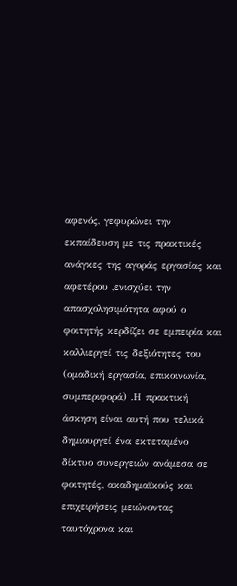αφενός, γεφυρώνει την εκπαίδευση με τις πρακτικές ανάγκες της αγοράς εργασίας και αφετέρου ,ενισχύει την απασχολησιμότητα αφού ο φοιτητής κερδίζει σε εμπειρία και καλλιεργεί τις δεξιότητες του (ομαδική εργασία, επικοινωνία, συμπεριφορά) .Η πρακτική άσκηση είναι αυτή που τελικά δημιουργεί ένα εκτεταμένο δίκτυο συνεργειών ανάμεσα σε φοιτητές, ακαδημαϊκούς και επιχειρήσεις μειώνοντας ταυτόχρονα και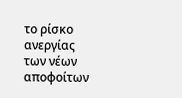το ρίσκο ανεργίας των νέων αποφοίτων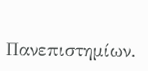Πανεπιστημίων.